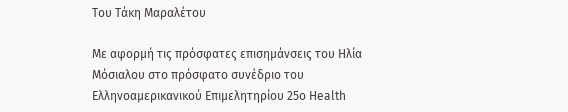Του Τάκη Μαραλέτου

Με αφορμή τις πρόσφατες επισημάνσεις του Ηλία Μόσιαλου στο πρόσφατο συνέδριο του Ελληνοαμερικανικού Επιμελητηρίου 25o Health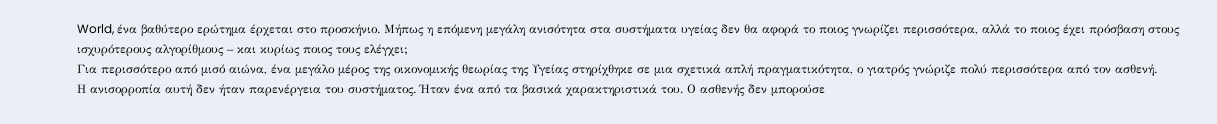World, ένα βαθύτερο ερώτημα έρχεται στο προσκήνιο. Μήπως η επόμενη μεγάλη ανισότητα στα συστήματα υγείας δεν θα αφορά το ποιος γνωρίζει περισσότερα, αλλά το ποιος έχει πρόσβαση στους ισχυρότερους αλγορίθμους – και κυρίως ποιος τους ελέγχει;
Για περισσότερο από μισό αιώνα, ένα μεγάλο μέρος της οικονομικής θεωρίας της Υγείας στηρίχθηκε σε μια σχετικά απλή πραγματικότητα, ο γιατρός γνώριζε πολύ περισσότερα από τον ασθενή.
Η ανισορροπία αυτή δεν ήταν παρενέργεια του συστήματος. Ήταν ένα από τα βασικά χαρακτηριστικά του. Ο ασθενής δεν μπορούσε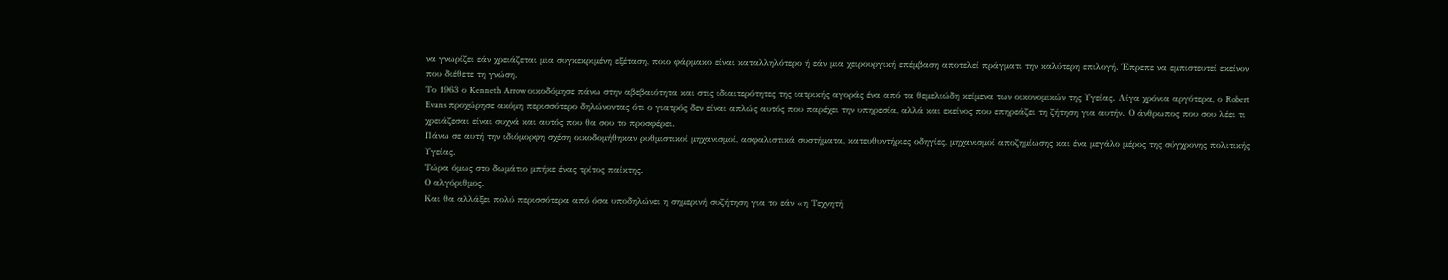να γνωρίζει εάν χρειάζεται μια συγκεκριμένη εξέταση, ποιο φάρμακο είναι καταλληλότερο ή εάν μια χειρουργική επέμβαση αποτελεί πράγματι την καλύτερη επιλογή. Έπρεπε να εμπιστευτεί εκείνον που διέθετε τη γνώση.
Το 1963 ο Kenneth Arrow οικοδόμησε πάνω στην αβεβαιότητα και στις ιδιαιτερότητες της ιατρικής αγοράς ένα από τα θεμελιώδη κείμενα των οικονομικών της Υγείας. Λίγα χρόνια αργότερα, ο Robert Evans προχώρησε ακόμη περισσότερο δηλώνοντας ότι ο γιατρός δεν είναι απλώς αυτός που παρέχει την υπηρεσία, αλλά και εκείνος που επηρεάζει τη ζήτηση για αυτήν. Ο άνθρωπος που σου λέει τι χρειάζεσαι είναι συχνά και αυτός που θα σου το προσφέρει.
Πάνω σε αυτή την ιδιόμορφη σχέση οικοδομήθηκαν ρυθμιστικοί μηχανισμοί, ασφαλιστικά συστήματα, κατευθυντήριες οδηγίες, μηχανισμοί αποζημίωσης και ένα μεγάλο μέρος της σύγχρονης πολιτικής Υγείας.
Τώρα όμως στο δωμάτιο μπήκε ένας τρίτος παίκτης.
Ο αλγόριθμος.
Και θα αλλάξει πολύ περισσότερα από όσα υποδηλώνει η σημερινή συζήτηση για το εάν «η Τεχνητή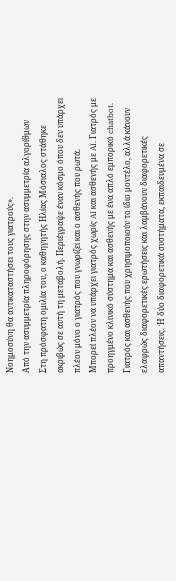Νοημοσύνη θα αντικαταστήσει τους γιατρούς».
Από την ασυμμετρία πληροφόρησης στην ασυμμετρία αλγορίθμων
Στη πρόσφατη ομιλία του, ο καθηγητής Ηλίας Μόσιαλος στάθηκε ακριβώς σε αυτή τη μεταβολή. Περιέγραψε έναν κόσμο όπου δεν υπάρχει πλέον μόνο ο γιατρός που γνωρίζει και ο ασθενής που ρωτά.
Μπορεί πλέον να υπάρχει γιατρός χωρίς AI και ασθενής με AI. Γιατρός με προηγμένο κλινικό σύστημα και ασθενής με ένα απλό εμπορικό chatbot. Γιατρός και ασθενής που χρησιμοποιούν το ίδιο μοντέλο, αλλά κάνουν ελαφρώς διαφορετικές ερωτήσεις και λαμβάνουν διαφορετικές απαντήσεις. Ή δύο διαφορετικά συστήματα, εκπαιδευμένα σε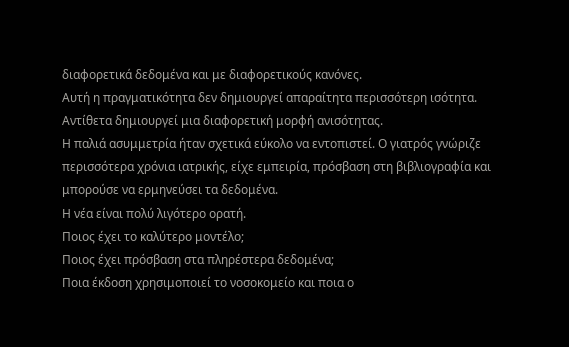διαφορετικά δεδομένα και με διαφορετικούς κανόνες.
Αυτή η πραγματικότητα δεν δημιουργεί απαραίτητα περισσότερη ισότητα.
Αντίθετα δημιουργεί μια διαφορετική μορφή ανισότητας.
Η παλιά ασυμμετρία ήταν σχετικά εύκολο να εντοπιστεί. Ο γιατρός γνώριζε περισσότερα χρόνια ιατρικής, είχε εμπειρία, πρόσβαση στη βιβλιογραφία και μπορούσε να ερμηνεύσει τα δεδομένα.
Η νέα είναι πολύ λιγότερο ορατή.
Ποιος έχει το καλύτερο μοντέλο;
Ποιος έχει πρόσβαση στα πληρέστερα δεδομένα;
Ποια έκδοση χρησιμοποιεί το νοσοκομείο και ποια ο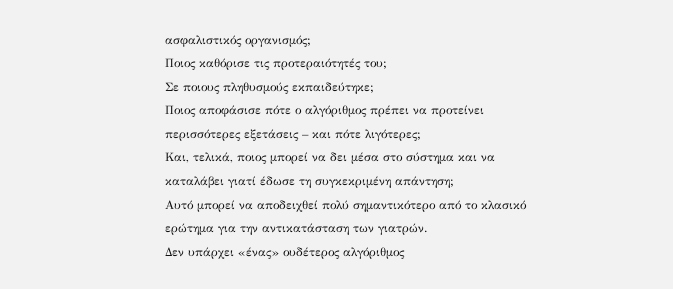ασφαλιστικός οργανισμός;
Ποιος καθόρισε τις προτεραιότητές του;
Σε ποιους πληθυσμούς εκπαιδεύτηκε;
Ποιος αποφάσισε πότε ο αλγόριθμος πρέπει να προτείνει περισσότερες εξετάσεις – και πότε λιγότερες;
Και, τελικά, ποιος μπορεί να δει μέσα στο σύστημα και να καταλάβει γιατί έδωσε τη συγκεκριμένη απάντηση;
Αυτό μπορεί να αποδειχθεί πολύ σημαντικότερο από το κλασικό ερώτημα για την αντικατάσταση των γιατρών.
Δεν υπάρχει «ένας» ουδέτερος αλγόριθμος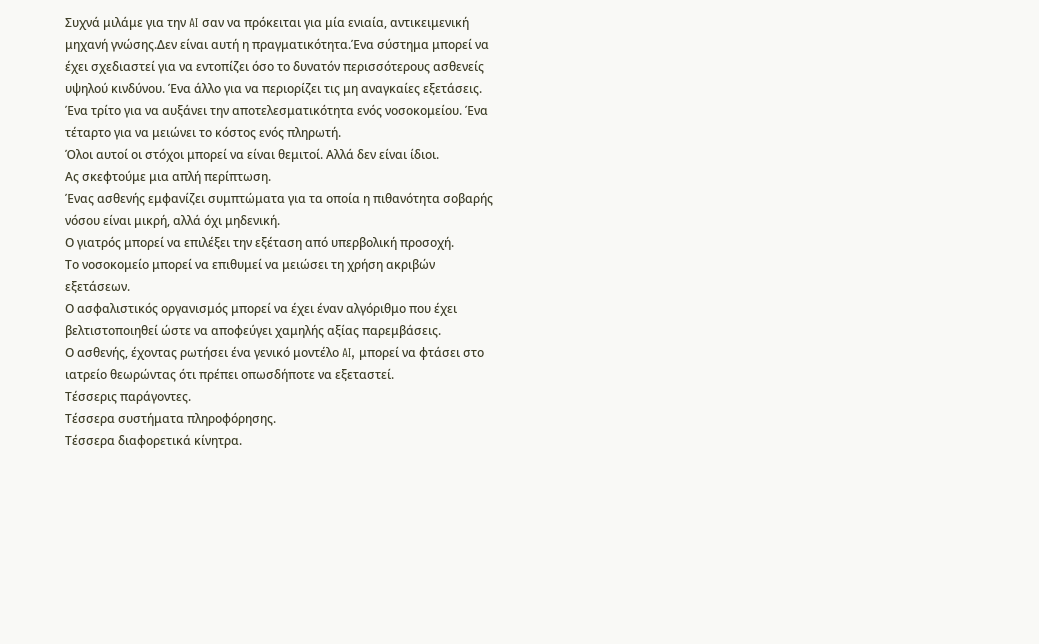Συχνά μιλάμε για την AI σαν να πρόκειται για μία ενιαία, αντικειμενική μηχανή γνώσης.Δεν είναι αυτή η πραγματικότητα.Ένα σύστημα μπορεί να έχει σχεδιαστεί για να εντοπίζει όσο το δυνατόν περισσότερους ασθενείς υψηλού κινδύνου. Ένα άλλο για να περιορίζει τις μη αναγκαίες εξετάσεις. Ένα τρίτο για να αυξάνει την αποτελεσματικότητα ενός νοσοκομείου. Ένα τέταρτο για να μειώνει το κόστος ενός πληρωτή.
Όλοι αυτοί οι στόχοι μπορεί να είναι θεμιτοί. Αλλά δεν είναι ίδιοι.
Ας σκεφτούμε μια απλή περίπτωση.
Ένας ασθενής εμφανίζει συμπτώματα για τα οποία η πιθανότητα σοβαρής νόσου είναι μικρή, αλλά όχι μηδενική.
Ο γιατρός μπορεί να επιλέξει την εξέταση από υπερβολική προσοχή.
Το νοσοκομείο μπορεί να επιθυμεί να μειώσει τη χρήση ακριβών εξετάσεων.
Ο ασφαλιστικός οργανισμός μπορεί να έχει έναν αλγόριθμο που έχει βελτιστοποιηθεί ώστε να αποφεύγει χαμηλής αξίας παρεμβάσεις.
Ο ασθενής, έχοντας ρωτήσει ένα γενικό μοντέλο AI, μπορεί να φτάσει στο ιατρείο θεωρώντας ότι πρέπει οπωσδήποτε να εξεταστεί.
Τέσσερις παράγοντες.
Τέσσερα συστήματα πληροφόρησης.
Τέσσερα διαφορετικά κίνητρα.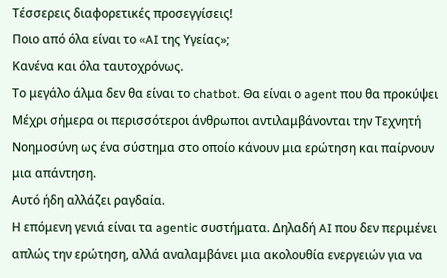Τέσσερεις διαφορετικές προσεγγίσεις!
Ποιο από όλα είναι το «AI της Υγείας»;
Κανένα και όλα ταυτοχρόνως.
Το μεγάλο άλμα δεν θα είναι το chatbot. Θα είναι ο agent που θα προκύψει
Μέχρι σήμερα οι περισσότεροι άνθρωποι αντιλαμβάνονται την Τεχνητή Νοημοσύνη ως ένα σύστημα στο οποίο κάνουν μια ερώτηση και παίρνουν μια απάντηση.
Αυτό ήδη αλλάζει ραγδαία.
Η επόμενη γενιά είναι τα agentic συστήματα. Δηλαδή AI που δεν περιμένει απλώς την ερώτηση, αλλά αναλαμβάνει μια ακολουθία ενεργειών για να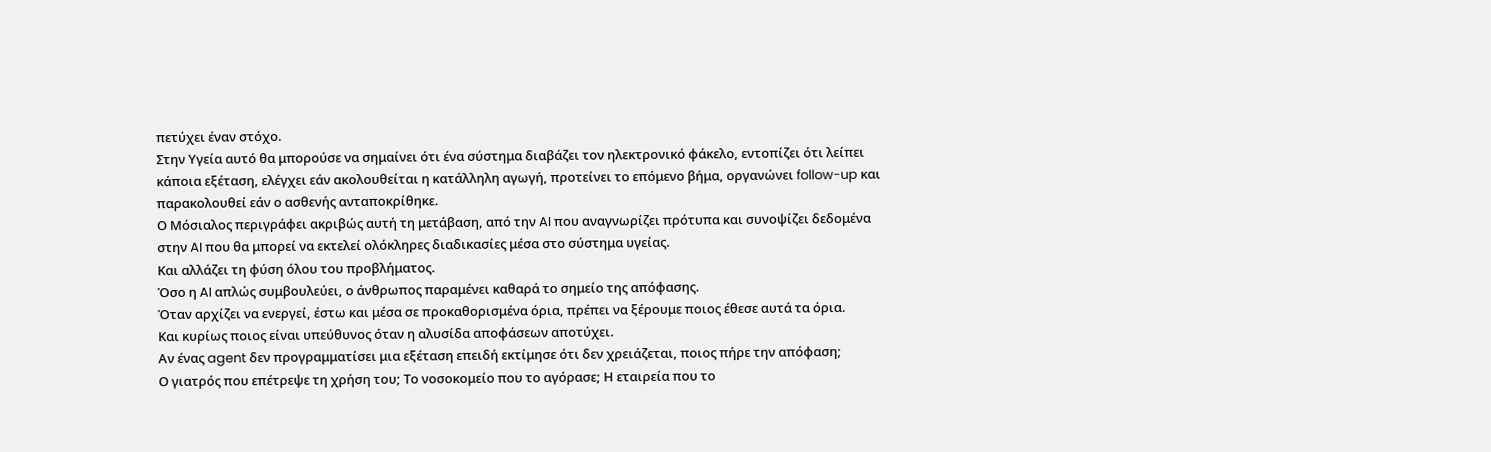πετύχει έναν στόχο.
Στην Υγεία αυτό θα μπορούσε να σημαίνει ότι ένα σύστημα διαβάζει τον ηλεκτρονικό φάκελο, εντοπίζει ότι λείπει κάποια εξέταση, ελέγχει εάν ακολουθείται η κατάλληλη αγωγή, προτείνει το επόμενο βήμα, οργανώνει follow-up και παρακολουθεί εάν ο ασθενής ανταποκρίθηκε.
Ο Μόσιαλος περιγράφει ακριβώς αυτή τη μετάβαση, από την AI που αναγνωρίζει πρότυπα και συνοψίζει δεδομένα στην AI που θα μπορεί να εκτελεί ολόκληρες διαδικασίες μέσα στο σύστημα υγείας.
Και αλλάζει τη φύση όλου του προβλήματος.
Όσο η AI απλώς συμβουλεύει, ο άνθρωπος παραμένει καθαρά το σημείο της απόφασης.
Όταν αρχίζει να ενεργεί, έστω και μέσα σε προκαθορισμένα όρια, πρέπει να ξέρουμε ποιος έθεσε αυτά τα όρια.
Και κυρίως ποιος είναι υπεύθυνος όταν η αλυσίδα αποφάσεων αποτύχει.
Αν ένας agent δεν προγραμματίσει μια εξέταση επειδή εκτίμησε ότι δεν χρειάζεται, ποιος πήρε την απόφαση;
Ο γιατρός που επέτρεψε τη χρήση του; Το νοσοκομείο που το αγόρασε; Η εταιρεία που το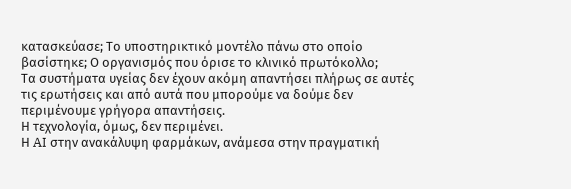κατασκεύασε; Το υποστηρικτικό μοντέλο πάνω στο οποίο βασίστηκε; Ο οργανισμός που όρισε το κλινικό πρωτόκολλο;
Τα συστήματα υγείας δεν έχουν ακόμη απαντήσει πλήρως σε αυτές τις ερωτήσεις και από αυτά που μπορούμε να δούμε δεν περιμένουμε γρήγορα απαντήσεις.
Η τεχνολογία, όμως, δεν περιμένει.
Η AI στην ανακάλυψη φαρμάκων, ανάμεσα στην πραγματική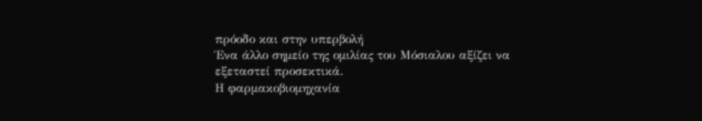πρόοδο και στην υπερβολή
Ένα άλλο σημείο της ομιλίας του Μόσιαλου αξίζει να εξεταστεί προσεκτικά.
Η φαρμακοβιομηχανία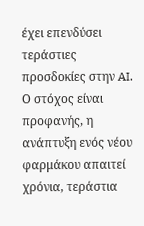έχει επενδύσει τεράστιες προσδοκίες στην AI. Ο στόχος είναι προφανής, η ανάπτυξη ενός νέου φαρμάκου απαιτεί χρόνια, τεράστια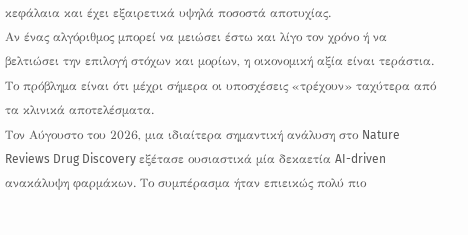κεφάλαια και έχει εξαιρετικά υψηλά ποσοστά αποτυχίας.
Αν ένας αλγόριθμος μπορεί να μειώσει έστω και λίγο τον χρόνο ή να βελτιώσει την επιλογή στόχων και μορίων, η οικονομική αξία είναι τεράστια.
Το πρόβλημα είναι ότι μέχρι σήμερα οι υποσχέσεις «τρέχουν» ταχύτερα από τα κλινικά αποτελέσματα.
Τον Αύγουστο του 2026, μια ιδιαίτερα σημαντική ανάλυση στο Nature Reviews Drug Discovery εξέτασε ουσιαστικά μία δεκαετία AI-driven ανακάλυψη φαρμάκων. Το συμπέρασμα ήταν επιεικώς πολύ πιο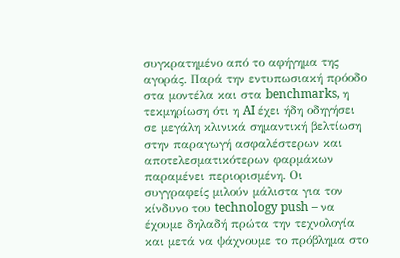συγκρατημένο από το αφήγημα της αγοράς. Παρά την εντυπωσιακή πρόοδο στα μοντέλα και στα benchmarks, η τεκμηρίωση ότι η AI έχει ήδη οδηγήσει σε μεγάλη κλινικά σημαντική βελτίωση στην παραγωγή ασφαλέστερων και αποτελεσματικότερων φαρμάκων παραμένει περιορισμένη. Οι συγγραφείς μιλούν μάλιστα για τον κίνδυνο του technology push – να έχουμε δηλαδή πρώτα την τεχνολογία και μετά να ψάχνουμε το πρόβλημα στο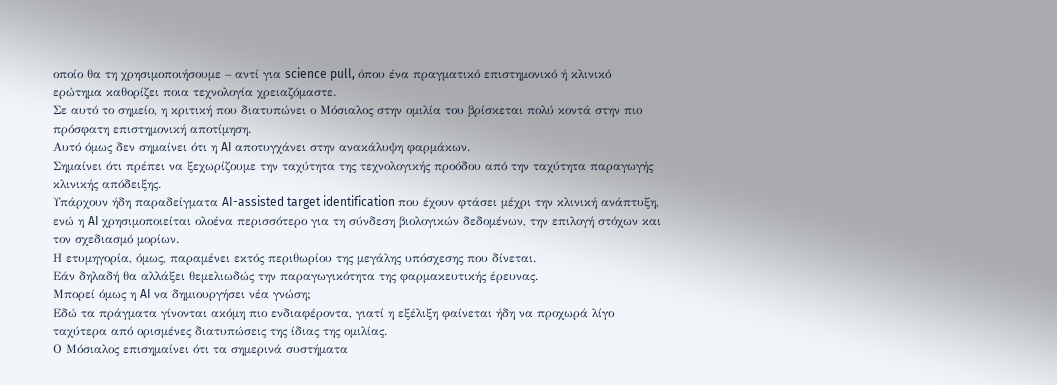οποίο θα τη χρησιμοποιήσουμε – αντί για science pull, όπου ένα πραγματικό επιστημονικό ή κλινικό ερώτημα καθορίζει ποια τεχνολογία χρειαζόμαστε.
Σε αυτό το σημείο, η κριτική που διατυπώνει ο Μόσιαλος στην ομιλία του βρίσκεται πολύ κοντά στην πιο πρόσφατη επιστημονική αποτίμηση.
Αυτό όμως δεν σημαίνει ότι η AI αποτυγχάνει στην ανακάλυψη φαρμάκων.
Σημαίνει ότι πρέπει να ξεχωρίζουμε την ταχύτητα της τεχνολογικής προόδου από την ταχύτητα παραγωγής κλινικής απόδειξης.
Υπάρχουν ήδη παραδείγματα AI-assisted target identification που έχουν φτάσει μέχρι την κλινική ανάπτυξη, ενώ η AI χρησιμοποιείται ολοένα περισσότερο για τη σύνδεση βιολογικών δεδομένων, την επιλογή στόχων και τον σχεδιασμό μορίων.
Η ετυμηγορία, όμως, παραμένει εκτός περιθωρίου της μεγάλης υπόσχεσης που δίνεται.
Εάν δηλαδή θα αλλάξει θεμελιωδώς την παραγωγικότητα της φαρμακευτικής έρευνας.
Μπορεί όμως η AI να δημιουργήσει νέα γνώση;
Εδώ τα πράγματα γίνονται ακόμη πιο ενδιαφέροντα, γιατί η εξέλιξη φαίνεται ήδη να προχωρά λίγο ταχύτερα από ορισμένες διατυπώσεις της ίδιας της ομιλίας.
Ο Μόσιαλος επισημαίνει ότι τα σημερινά συστήματα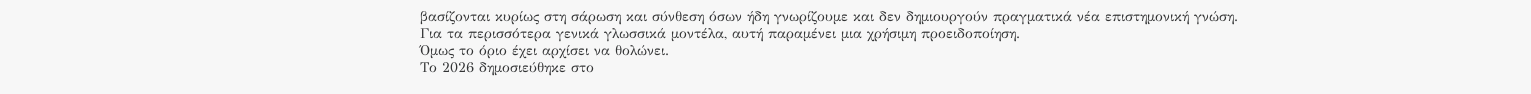βασίζονται κυρίως στη σάρωση και σύνθεση όσων ήδη γνωρίζουμε και δεν δημιουργούν πραγματικά νέα επιστημονική γνώση.
Για τα περισσότερα γενικά γλωσσικά μοντέλα, αυτή παραμένει μια χρήσιμη προειδοποίηση.
Όμως το όριο έχει αρχίσει να θολώνει.
Το 2026 δημοσιεύθηκε στο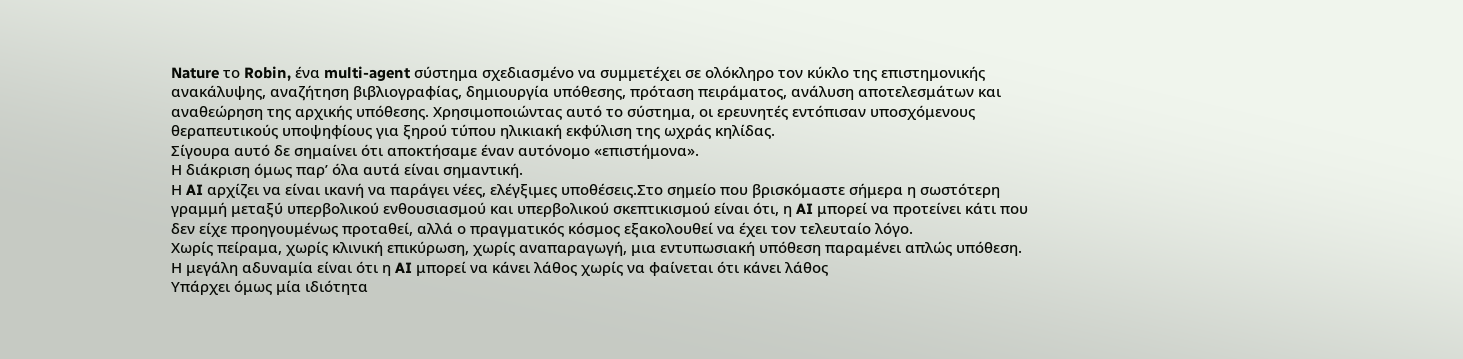Nature το Robin, ένα multi-agent σύστημα σχεδιασμένο να συμμετέχει σε ολόκληρο τον κύκλο της επιστημονικής ανακάλυψης, αναζήτηση βιβλιογραφίας, δημιουργία υπόθεσης, πρόταση πειράματος, ανάλυση αποτελεσμάτων και αναθεώρηση της αρχικής υπόθεσης. Χρησιμοποιώντας αυτό το σύστημα, οι ερευνητές εντόπισαν υποσχόμενους θεραπευτικούς υποψηφίους για ξηρού τύπου ηλικιακή εκφύλιση της ωχράς κηλίδας.
Σίγουρα αυτό δε σημαίνει ότι αποκτήσαμε έναν αυτόνομο «επιστήμονα».
Η διάκριση όμως παρ’ όλα αυτά είναι σημαντική.
Η AI αρχίζει να είναι ικανή να παράγει νέες, ελέγξιμες υποθέσεις.Στο σημείο που βρισκόμαστε σήμερα η σωστότερη γραμμή μεταξύ υπερβολικού ενθουσιασμού και υπερβολικού σκεπτικισμού είναι ότι, η AI μπορεί να προτείνει κάτι που δεν είχε προηγουμένως προταθεί, αλλά ο πραγματικός κόσμος εξακολουθεί να έχει τον τελευταίο λόγο.
Χωρίς πείραμα, χωρίς κλινική επικύρωση, χωρίς αναπαραγωγή, μια εντυπωσιακή υπόθεση παραμένει απλώς υπόθεση.
Η μεγάλη αδυναμία είναι ότι η AI μπορεί να κάνει λάθος χωρίς να φαίνεται ότι κάνει λάθος
Υπάρχει όμως μία ιδιότητα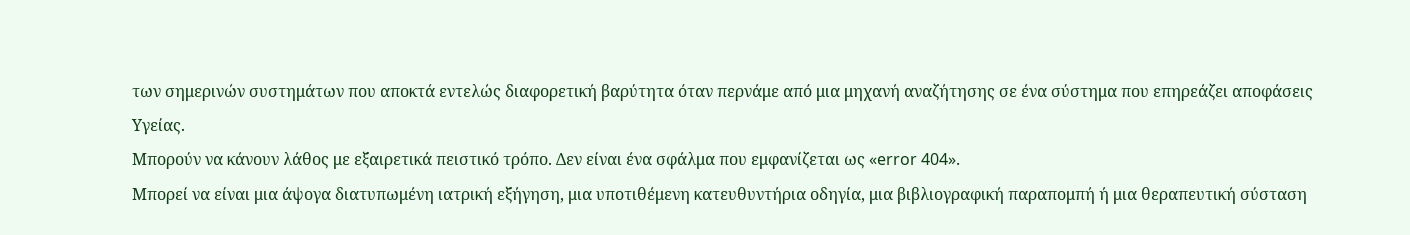των σημερινών συστημάτων που αποκτά εντελώς διαφορετική βαρύτητα όταν περνάμε από μια μηχανή αναζήτησης σε ένα σύστημα που επηρεάζει αποφάσεις Υγείας.
Μπορούν να κάνουν λάθος με εξαιρετικά πειστικό τρόπο. Δεν είναι ένα σφάλμα που εμφανίζεται ως «error 404».
Μπορεί να είναι μια άψογα διατυπωμένη ιατρική εξήγηση, μια υποτιθέμενη κατευθυντήρια οδηγία, μια βιβλιογραφική παραπομπή ή μια θεραπευτική σύσταση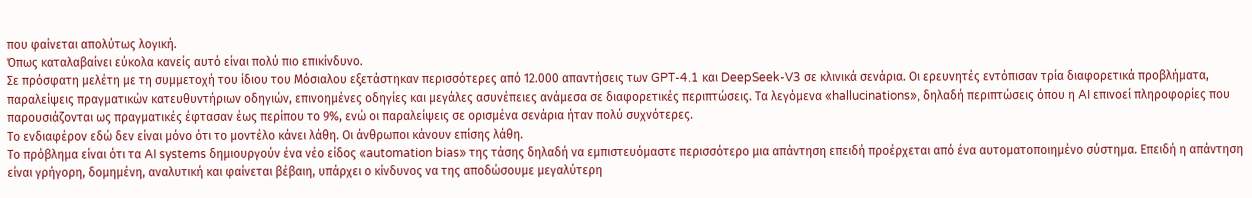που φαίνεται απολύτως λογική.
Όπως καταλαβαίνει εύκολα κανείς αυτό είναι πολύ πιο επικίνδυνο.
Σε πρόσφατη μελέτη με τη συμμετοχή του ίδιου του Μόσιαλου εξετάστηκαν περισσότερες από 12.000 απαντήσεις των GPT-4.1 και DeepSeek-V3 σε κλινικά σενάρια. Οι ερευνητές εντόπισαν τρία διαφορετικά προβλήματα, παραλείψεις πραγματικών κατευθυντήριων οδηγιών, επινοημένες οδηγίες και μεγάλες ασυνέπειες ανάμεσα σε διαφορετικές περιπτώσεις. Τα λεγόμενα «hallucinations», δηλαδή περιπτώσεις όπου η AI επινοεί πληροφορίες που παρουσιάζονται ως πραγματικές έφτασαν έως περίπου το 9%, ενώ οι παραλείψεις σε ορισμένα σενάρια ήταν πολύ συχνότερες.
Το ενδιαφέρον εδώ δεν είναι μόνο ότι το μοντέλο κάνει λάθη. Οι άνθρωποι κάνουν επίσης λάθη.
Το πρόβλημα είναι ότι τα AI systems δημιουργούν ένα νέο είδος «automation bias» της τάσης δηλαδή να εμπιστευόμαστε περισσότερο μια απάντηση επειδή προέρχεται από ένα αυτοματοποιημένο σύστημα. Επειδή η απάντηση είναι γρήγορη, δομημένη, αναλυτική και φαίνεται βέβαιη, υπάρχει ο κίνδυνος να της αποδώσουμε μεγαλύτερη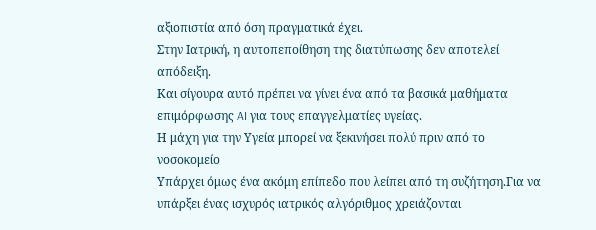αξιοπιστία από όση πραγματικά έχει.
Στην Ιατρική, η αυτοπεποίθηση της διατύπωσης δεν αποτελεί απόδειξη.
Και σίγουρα αυτό πρέπει να γίνει ένα από τα βασικά μαθήματα επιμόρφωσης AI για τους επαγγελματίες υγείας.
Η μάχη για την Υγεία μπορεί να ξεκινήσει πολύ πριν από το νοσοκομείο
Υπάρχει όμως ένα ακόμη επίπεδο που λείπει από τη συζήτηση.Για να υπάρξει ένας ισχυρός ιατρικός αλγόριθμος χρειάζονται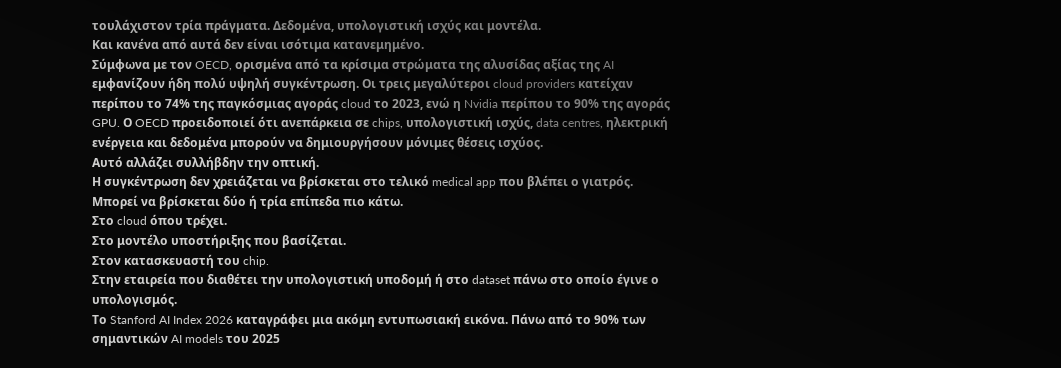τουλάχιστον τρία πράγματα. Δεδομένα, υπολογιστική ισχύς και μοντέλα.
Και κανένα από αυτά δεν είναι ισότιμα κατανεμημένο.
Σύμφωνα με τον OECD, ορισμένα από τα κρίσιμα στρώματα της αλυσίδας αξίας της AI εμφανίζουν ήδη πολύ υψηλή συγκέντρωση. Οι τρεις μεγαλύτεροι cloud providers κατείχαν περίπου το 74% της παγκόσμιας αγοράς cloud το 2023, ενώ η Nvidia περίπου το 90% της αγοράς GPU. Ο OECD προειδοποιεί ότι ανεπάρκεια σε chips, υπολογιστική ισχύς, data centres, ηλεκτρική ενέργεια και δεδομένα μπορούν να δημιουργήσουν μόνιμες θέσεις ισχύος.
Αυτό αλλάζει συλλήβδην την οπτική.
Η συγκέντρωση δεν χρειάζεται να βρίσκεται στο τελικό medical app που βλέπει ο γιατρός.
Μπορεί να βρίσκεται δύο ή τρία επίπεδα πιο κάτω.
Στο cloud όπου τρέχει.
Στο μοντέλο υποστήριξης που βασίζεται.
Στον κατασκευαστή του chip.
Στην εταιρεία που διαθέτει την υπολογιστική υποδομή ή στο dataset πάνω στο οποίο έγινε ο υπολογισμός.
Το Stanford AI Index 2026 καταγράφει μια ακόμη εντυπωσιακή εικόνα. Πάνω από το 90% των σημαντικών AI models του 2025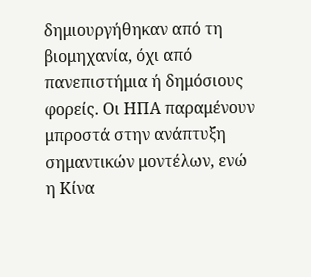δημιουργήθηκαν από τη βιομηχανία, όχι από πανεπιστήμια ή δημόσιους φορείς. Οι ΗΠΑ παραμένουν μπροστά στην ανάπτυξη σημαντικών μοντέλων, ενώ η Κίνα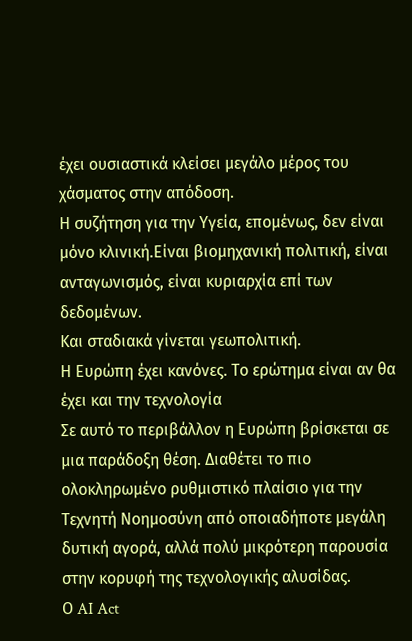έχει ουσιαστικά κλείσει μεγάλο μέρος του χάσματος στην απόδοση.
Η συζήτηση για την Υγεία, επομένως, δεν είναι μόνο κλινική.Είναι βιομηχανική πολιτική, είναι ανταγωνισμός, είναι κυριαρχία επί των δεδομένων.
Και σταδιακά γίνεται γεωπολιτική.
Η Ευρώπη έχει κανόνες. Το ερώτημα είναι αν θα έχει και την τεχνολογία
Σε αυτό το περιβάλλον η Ευρώπη βρίσκεται σε μια παράδοξη θέση. Διαθέτει το πιο ολοκληρωμένο ρυθμιστικό πλαίσιο για την Τεχνητή Νοημοσύνη από οποιαδήποτε μεγάλη δυτική αγορά, αλλά πολύ μικρότερη παρουσία στην κορυφή της τεχνολογικής αλυσίδας.
Ο AI Act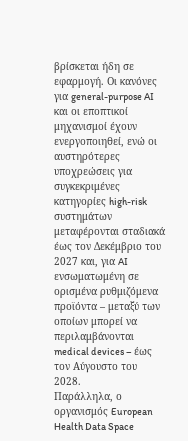βρίσκεται ήδη σε εφαρμογή. Οι κανόνες για general-purpose AI και οι εποπτικοί μηχανισμοί έχουν ενεργοποιηθεί, ενώ οι αυστηρότερες υποχρεώσεις για συγκεκριμένες κατηγορίες high-risk συστημάτων μεταφέρονται σταδιακά έως τον Δεκέμβριο του 2027 και, για AI ενσωματωμένη σε ορισμένα ρυθμιζόμενα προϊόντα – μεταξύ των οποίων μπορεί να περιλαμβάνονται medical devices – έως τον Αύγουστο του 2028.
Παράλληλα, ο οργανισμός European Health Data Space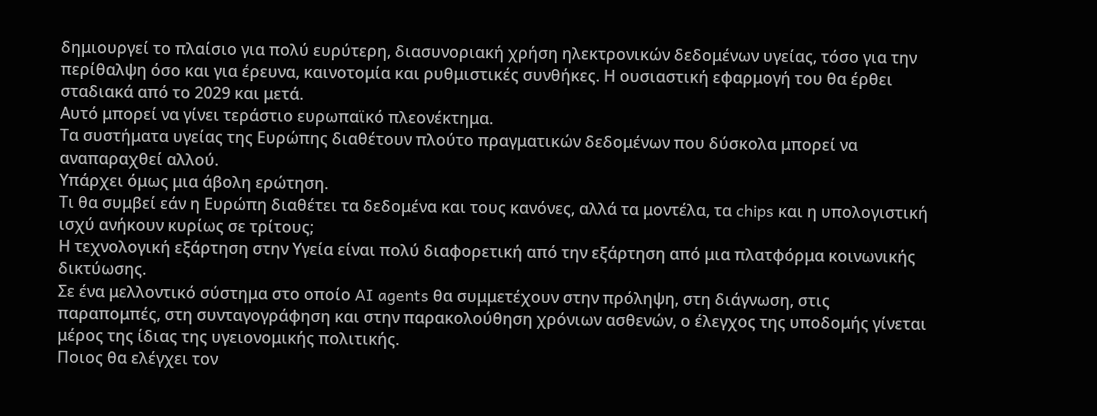δημιουργεί το πλαίσιο για πολύ ευρύτερη, διασυνοριακή χρήση ηλεκτρονικών δεδομένων υγείας, τόσο για την περίθαλψη όσο και για έρευνα, καινοτομία και ρυθμιστικές συνθήκες. Η ουσιαστική εφαρμογή του θα έρθει σταδιακά από το 2029 και μετά.
Αυτό μπορεί να γίνει τεράστιο ευρωπαϊκό πλεονέκτημα.
Τα συστήματα υγείας της Ευρώπης διαθέτουν πλούτο πραγματικών δεδομένων που δύσκολα μπορεί να αναπαραχθεί αλλού.
Υπάρχει όμως μια άβολη ερώτηση.
Τι θα συμβεί εάν η Ευρώπη διαθέτει τα δεδομένα και τους κανόνες, αλλά τα μοντέλα, τα chips και η υπολογιστική ισχύ ανήκουν κυρίως σε τρίτους;
Η τεχνολογική εξάρτηση στην Υγεία είναι πολύ διαφορετική από την εξάρτηση από μια πλατφόρμα κοινωνικής δικτύωσης.
Σε ένα μελλοντικό σύστημα στο οποίο AI agents θα συμμετέχουν στην πρόληψη, στη διάγνωση, στις παραπομπές, στη συνταγογράφηση και στην παρακολούθηση χρόνιων ασθενών, ο έλεγχος της υποδομής γίνεται μέρος της ίδιας της υγειονομικής πολιτικής.
Ποιος θα ελέγχει τον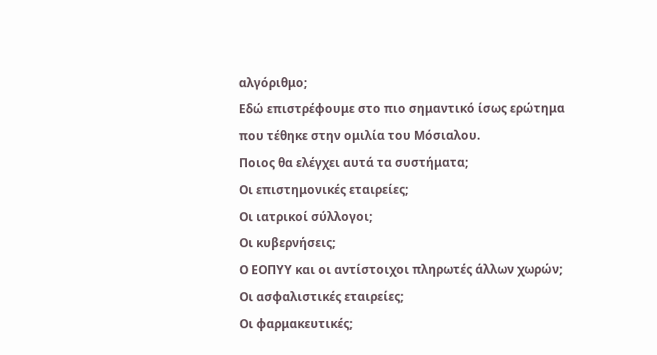αλγόριθμο;
Εδώ επιστρέφουμε στο πιο σημαντικό ίσως ερώτημα που τέθηκε στην ομιλία του Μόσιαλου.
Ποιος θα ελέγχει αυτά τα συστήματα;
Οι επιστημονικές εταιρείες;
Οι ιατρικοί σύλλογοι;
Οι κυβερνήσεις;
Ο ΕΟΠΥΥ και οι αντίστοιχοι πληρωτές άλλων χωρών;
Οι ασφαλιστικές εταιρείες;
Οι φαρμακευτικές;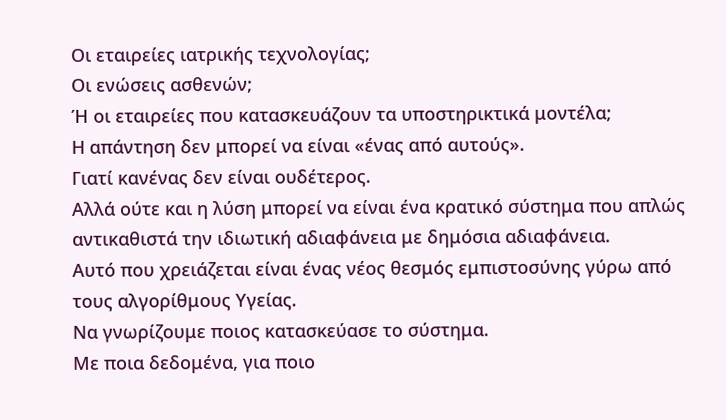Οι εταιρείες ιατρικής τεχνολογίας;
Οι ενώσεις ασθενών;
Ή οι εταιρείες που κατασκευάζουν τα υποστηρικτικά μοντέλα;
Η απάντηση δεν μπορεί να είναι «ένας από αυτούς».
Γιατί κανένας δεν είναι ουδέτερος.
Αλλά ούτε και η λύση μπορεί να είναι ένα κρατικό σύστημα που απλώς αντικαθιστά την ιδιωτική αδιαφάνεια με δημόσια αδιαφάνεια.
Αυτό που χρειάζεται είναι ένας νέος θεσμός εμπιστοσύνης γύρω από τους αλγορίθμους Υγείας.
Να γνωρίζουμε ποιος κατασκεύασε το σύστημα.
Με ποια δεδομένα, για ποιο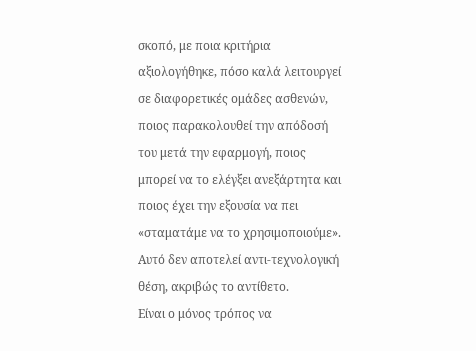σκοπό, με ποια κριτήρια αξιολογήθηκε, πόσο καλά λειτουργεί σε διαφορετικές ομάδες ασθενών, ποιος παρακολουθεί την απόδοσή του μετά την εφαρμογή, ποιος μπορεί να το ελέγξει ανεξάρτητα και ποιος έχει την εξουσία να πει «σταματάμε να το χρησιμοποιούμε».
Αυτό δεν αποτελεί αντι-τεχνολογική θέση, ακριβώς το αντίθετο.
Είναι ο μόνος τρόπος να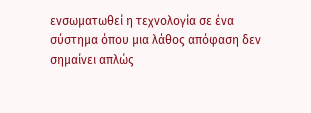ενσωματωθεί η τεχνολογία σε ένα σύστημα όπου μια λάθος απόφαση δεν σημαίνει απλώς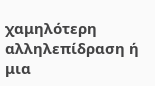χαμηλότερη αλληλεπίδραση ή μια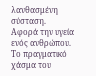λανθασμένη σύσταση.
Αφορά την υγεία ενός ανθρώπου.
Το πραγματικό χάσμα του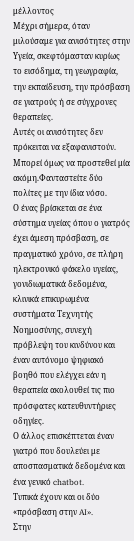μέλλοντος
Μέχρι σήμερα, όταν μιλούσαμε για ανισότητες στην Υγεία, σκεφτόμασταν κυρίως το εισόδημα, τη γεωγραφία, την εκπαίδευση, την πρόσβαση σε γιατρούς ή σε σύγχρονες θεραπείες.
Αυτές οι ανισότητες δεν πρόκειται να εξαφανιστούν.
Μπορεί όμως να προστεθεί μία ακόμη.Φανταστείτε δύο πολίτες με την ίδια νόσο.
Ο ένας βρίσκεται σε ένα σύστημα υγείας όπου ο γιατρός έχει άμεση πρόσβαση, σε πραγματικό χρόνο, σε πλήρη ηλεκτρονικό φάκελο υγείας, γονιδιωματικά δεδομένα, κλινικά επικυρωμένα συστήματα Τεχνητής Νοημοσύνης, συνεχή πρόβλεψη του κινδύνου και έναν αυτόνομο ψηφιακό βοηθό που ελέγχει εάν η θεραπεία ακολουθεί τις πιο πρόσφατες κατευθυντήριες οδηγίες.
Ο άλλος επισκέπτεται έναν γιατρό που δουλεύει με αποσπασματικά δεδομένα και ένα γενικό chatbot.
Τυπικά έχουν και οι δύο «πρόσβαση στην AI».
Στην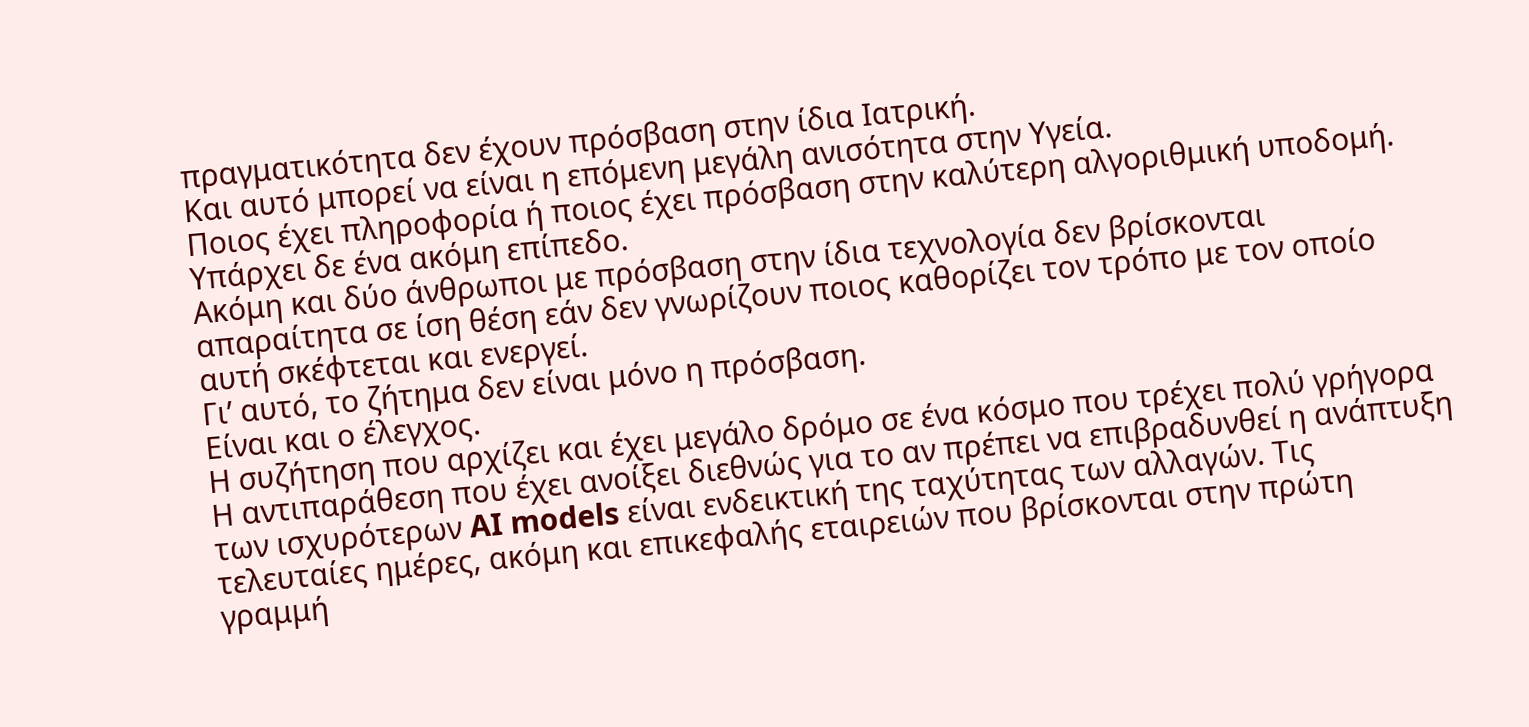πραγματικότητα δεν έχουν πρόσβαση στην ίδια Ιατρική.
Και αυτό μπορεί να είναι η επόμενη μεγάλη ανισότητα στην Υγεία.
Ποιος έχει πληροφορία ή ποιος έχει πρόσβαση στην καλύτερη αλγοριθμική υποδομή.
Υπάρχει δε ένα ακόμη επίπεδο.
Ακόμη και δύο άνθρωποι με πρόσβαση στην ίδια τεχνολογία δεν βρίσκονται απαραίτητα σε ίση θέση εάν δεν γνωρίζουν ποιος καθορίζει τον τρόπο με τον οποίο αυτή σκέφτεται και ενεργεί.
Γι’ αυτό, το ζήτημα δεν είναι μόνο η πρόσβαση.
Είναι και ο έλεγχος.
Η συζήτηση που αρχίζει και έχει μεγάλο δρόμο σε ένα κόσμο που τρέχει πολύ γρήγορα
Η αντιπαράθεση που έχει ανοίξει διεθνώς για το αν πρέπει να επιβραδυνθεί η ανάπτυξη των ισχυρότερων AI models είναι ενδεικτική της ταχύτητας των αλλαγών. Τις τελευταίες ημέρες, ακόμη και επικεφαλής εταιρειών που βρίσκονται στην πρώτη γραμμή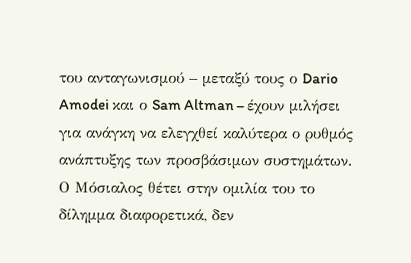του ανταγωνισμού – μεταξύ τους ο Dario Amodei και ο Sam Altman – έχουν μιλήσει για ανάγκη να ελεγχθεί καλύτερα ο ρυθμός ανάπτυξης των προσβάσιμων συστημάτων.
Ο Μόσιαλος θέτει στην ομιλία του το δίλημμα διαφορετικά, δεν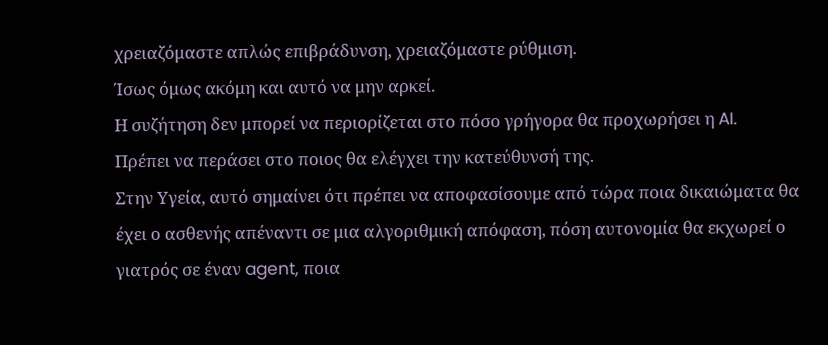χρειαζόμαστε απλώς επιβράδυνση, χρειαζόμαστε ρύθμιση.
Ίσως όμως ακόμη και αυτό να μην αρκεί.
Η συζήτηση δεν μπορεί να περιορίζεται στο πόσο γρήγορα θα προχωρήσει η AI.
Πρέπει να περάσει στο ποιος θα ελέγχει την κατεύθυνσή της.
Στην Υγεία, αυτό σημαίνει ότι πρέπει να αποφασίσουμε από τώρα ποια δικαιώματα θα έχει ο ασθενής απέναντι σε μια αλγοριθμική απόφαση, πόση αυτονομία θα εκχωρεί ο γιατρός σε έναν agent, ποια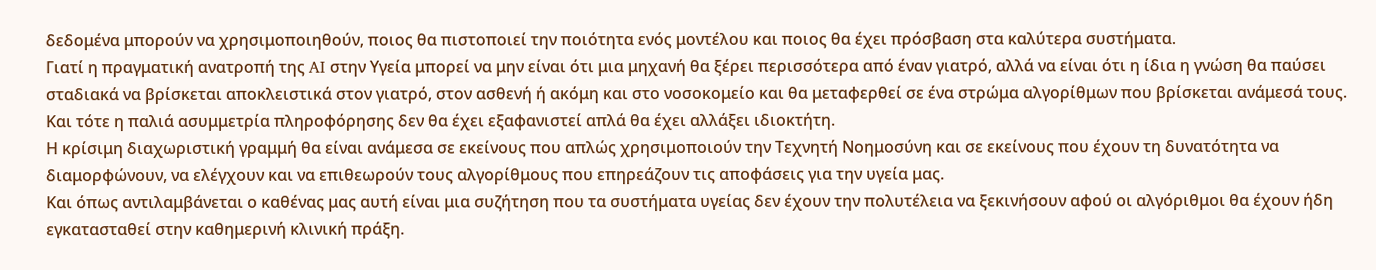δεδομένα μπορούν να χρησιμοποιηθούν, ποιος θα πιστοποιεί την ποιότητα ενός μοντέλου και ποιος θα έχει πρόσβαση στα καλύτερα συστήματα.
Γιατί η πραγματική ανατροπή της AI στην Υγεία μπορεί να μην είναι ότι μια μηχανή θα ξέρει περισσότερα από έναν γιατρό, αλλά να είναι ότι η ίδια η γνώση θα παύσει σταδιακά να βρίσκεται αποκλειστικά στον γιατρό, στον ασθενή ή ακόμη και στο νοσοκομείο και θα μεταφερθεί σε ένα στρώμα αλγορίθμων που βρίσκεται ανάμεσά τους.
Και τότε η παλιά ασυμμετρία πληροφόρησης δεν θα έχει εξαφανιστεί απλά θα έχει αλλάξει ιδιοκτήτη.
Η κρίσιμη διαχωριστική γραμμή θα είναι ανάμεσα σε εκείνους που απλώς χρησιμοποιούν την Τεχνητή Νοημοσύνη και σε εκείνους που έχουν τη δυνατότητα να διαμορφώνουν, να ελέγχουν και να επιθεωρούν τους αλγορίθμους που επηρεάζουν τις αποφάσεις για την υγεία μας.
Και όπως αντιλαμβάνεται ο καθένας μας αυτή είναι μια συζήτηση που τα συστήματα υγείας δεν έχουν την πολυτέλεια να ξεκινήσουν αφού οι αλγόριθμοι θα έχουν ήδη εγκατασταθεί στην καθημερινή κλινική πράξη.